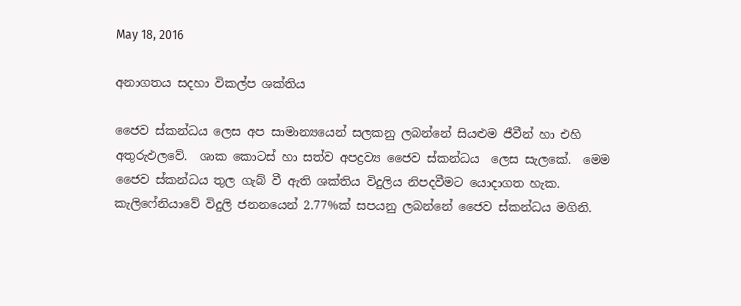May 18, 2016

අනාගතය සදහා විකල්ප ශක්තිය

ජෛව ස්කන්ධය ලෙස අප සාමාන්‍යයෙන් සලකනු ලබන්නේ සියළුම ජීවීන් හා එහි අතුරුඵලවේ.  ශාක කොටස් හා සත්ව අපද්‍රව්‍ය ජෛව ස්කන්ධය  ලෙස සැලකේ.  මෙම ජෛව ස්කන්ධය තුල ගැබ් වී ඇති ශක්තිය විදුලිය නිපදවීමට යොදාගත හැක.  කැලිෆේනියාවේ විදුලි ජනනයෙන් 2.77%ක් සපයනු ලබන්නේ ජෛව ස්කන්ධය මගිනි.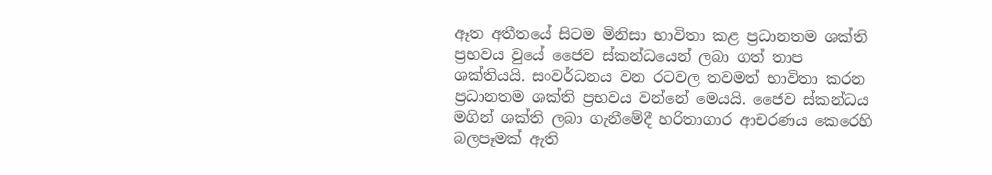ඈත අතීතයේ සිටම මිනිසා භාවිතා කළ ප්‍රධානතම ශක්ති ප්‍රභවය වුයේ ජෛව ස්කන්ධයෙන් ලබා ගත් තාප ශක්තියයි. සංවර්ධනය වන රටවල තවමත් භාවිතා කරන ප්‍රධානතම ශක්ති ප්‍රභවය වන්නේ මෙයයි. ජෛව ස්කන්ධය මගින් ශක්ති ලබා ගැනීමේදී හරිතාගාර ආචරණය කෙරෙහි බලපෑමක් ඇති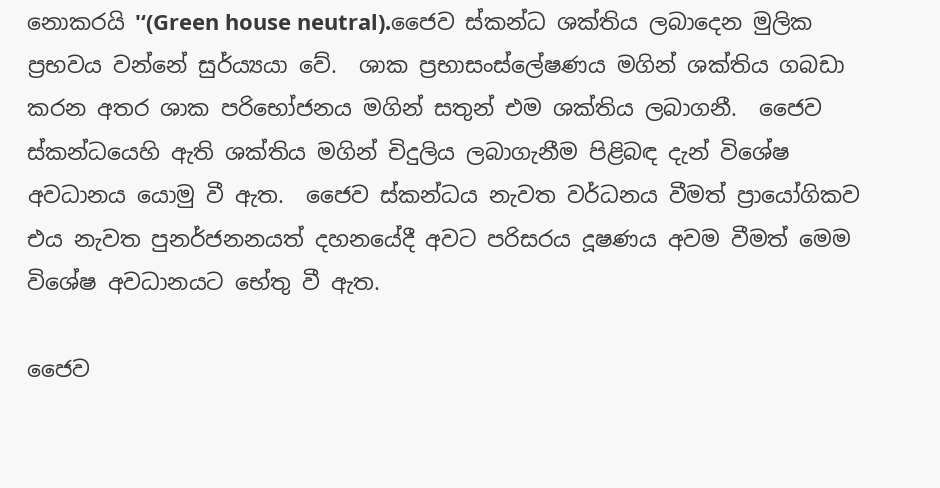නොකරයි '‘(Green house neutral).ජෛව ස්කන්ධ ශක්තිය ලබාදෙන මුලික ප්‍රභවය වන්නේ සුර්ය්‍යයා වේ.  ශාක ප්‍රභාසංස්ලේෂණය මගින් ශක්තිය ගබඩා කරන අතර ශාක පරිභෝජනය මගින් සතුන් එම ශක්තිය ලබාගනී.  ජෛව ස්කන්ධයෙහි ඇති ශක්තිය මගින් චිදුලිය ලබාගැනීම පිළිබඳ දැන් විශේෂ අවධානය යොමු වී ඇත.  ජෛව ස්කන්ධය නැවත වර්ධනය වීමත් ප්‍රායෝගිකව එය නැවත පුනර්ජනනයත් දහනයේදී අවට පරිසරය දූෂණය අවම වීමත් මෙම විශේෂ අවධානයට භේතු වී ඇත.

ජෛව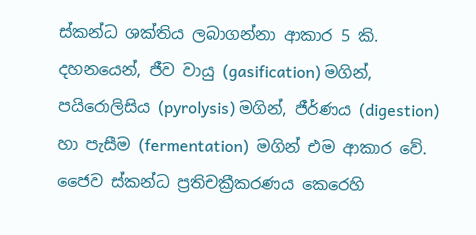ස්කන්ධ ශක්තිය ලබාගන්නා ආකාර 5 කි.
දහනයෙන්, ජීව වායු (gasification) මගින්, පයිරොලිසිය (pyrolysis) මගින්, ජීර්ණය (digestion) හා පැසීම (fermentation)  මගින් එම ආකාර වේ.
ජෛව ස්කන්ධ ප්‍රතිචක්‍රීකරණය කෙරෙහි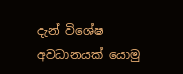දැන් විශේෂ අවධානයක් යොමු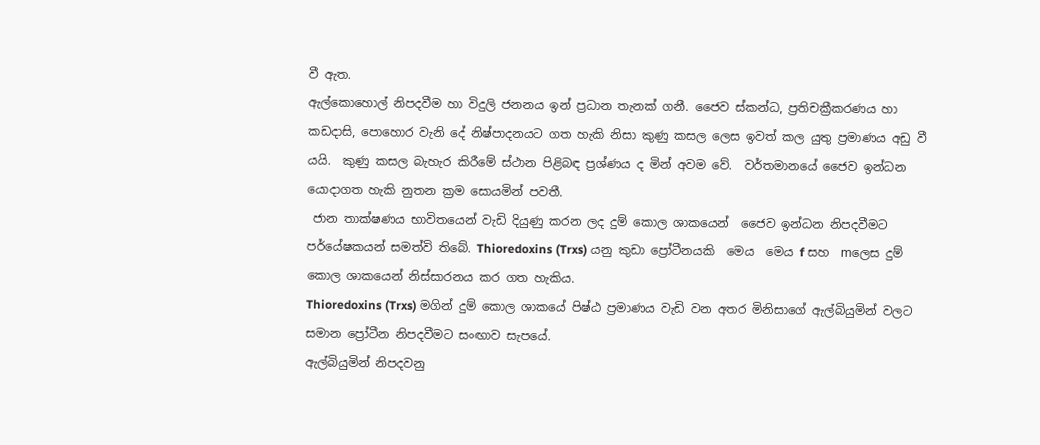වී ඇත.
ඇල්කොහොල් නිපදවීම හා විදුලි ජනනය ඉන් ප්‍රධාන තැනක් ගනී. ජෛව ස්කන්ධ, ප්‍රතිචක්‍රීකරණය හා කඩදාසි, පොහොර වැනි දේ නිෂ්පාදනයට ගත හැකි නිසා කුණු කසල ලෙස ඉවත් කල යුතු ප්‍රමාණය අඩු වී යයි.  කුණු කසල බැහැර කිරීමේ ස්ථාන පිළිබඳ ප්‍රශ්ණය ද මින් අවම වේ.  වර්තමානයේ ජෛව ඉන්ධන යොදාගත හැකි නුතන ක්‍රම සොයමින් පවතී.
 ජාන තාක්ෂණය භාවිතයෙන් වැඩි දියුණු කරන ලද දුම් කොල ශාකයෙන්  ජෛව ඉන්ධන නිපදවීමට පර්යේෂකයන් සමත්වි තිබේ. Thioredoxins (Trxs) යනු කුඩා ප්‍රෝටීනයකි ‍‍ මෙය  මෙය f සහ  mලෙස දුම් කොල ශාකයෙන් නිස්සාරනය කර ගත හැකිය.
Thioredoxins (Trxs) මගින් දුම් කොල ශාකයේ පිෂ්ඨ ප්‍රමාණය වැඩි වන අතර මිනිසාගේ ඇල්බියුමින් වලට සමාන ප්‍රෝටීන නිපදවීමට සංඟාව සැපයේ.
ඇල්බියුමින් නිපදවනු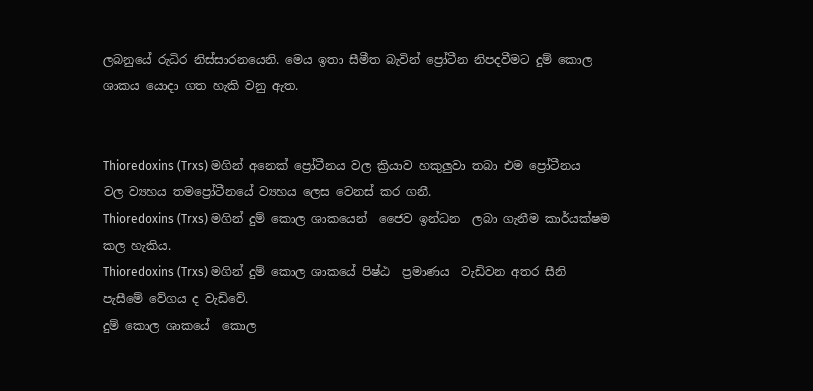ලබනුයේ රුධිර නිස්සාරනයෙනි. මෙය ඉතා සීමීත බැවින් ප්‍රෝටීන නිපදවීමට දුම් කොල ශාකය යොදා ගත හැකි වනු ඇත.


Thioredoxins (Trxs) මගින් අනෙක් ප්‍රෝටීනය වල ක්‍රියාව හකුලුවා තබා එම ප්‍රෝටීනය  වල ව්‍යහය තමප්‍රෝටීන‍යේ ව්‍යහය ලෙස වෙනස් කර ගනී.
Thioredoxins (Trxs) මගින් දුම් කොල ශාකයෙන්  ජෛව ඉන්ධන  ලබා ගැනීම කාර්යක්ෂම කල හැකිය.
Thioredoxins (Trxs) මගින් දුම් කොල ශාක‍යේ පිෂ්ඨ  ප්‍රමාණය  වැඩිවන අතර සීනි පැසීමේ වේගය ද වැඩිවේ.
දුම් කොල ශාක‍යේ  කොල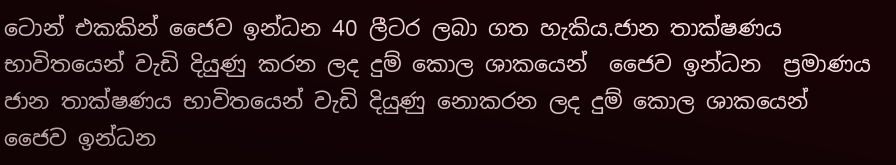ටොන් එකකින් ජෛව ඉන්ධන 40 ලීටර ලබා ගත හැකිය.ජාන තාක්ෂණය භාවිතයෙන් වැඩි දියුණු කරන ලද දුම් කොල ශාකයෙන්  ජෛව ඉන්ධන  ප්‍රමාණය ජාන තාක්ෂණය භාවිතයෙන් වැඩි දියුණු නොකරන ලද දුම් කොල ශාකයෙන්  ජෛව ඉන්ධන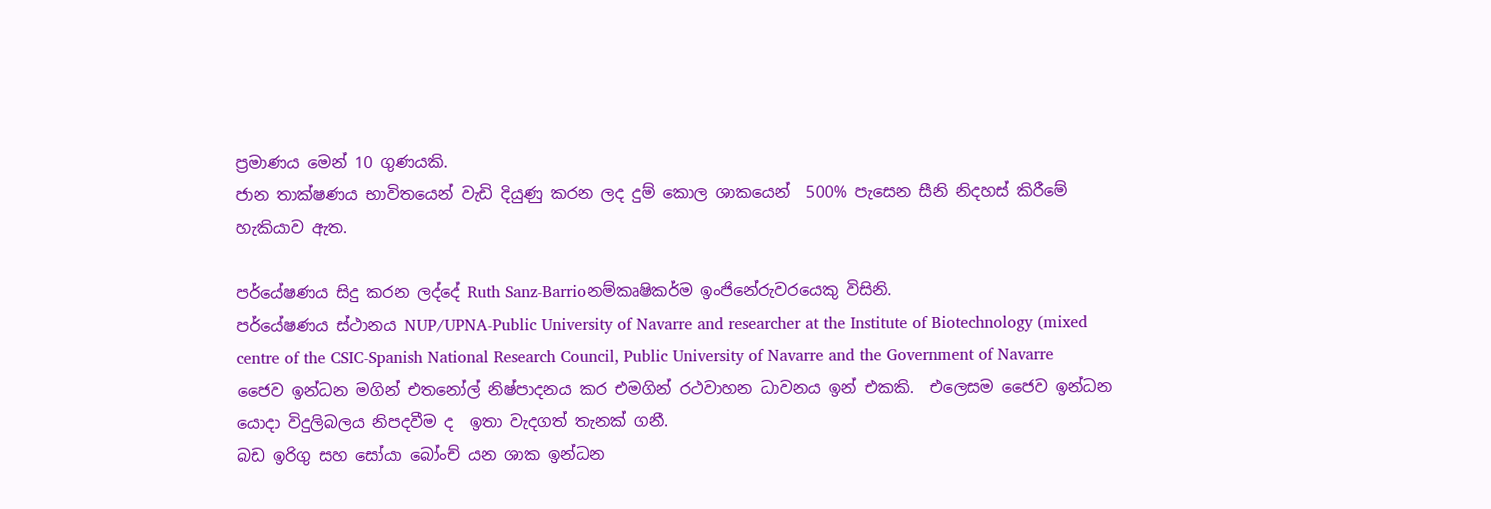ප්‍රමාණය මෙන් 10 ගුණයකි.
ජාන තාක්ෂණය භාවිතයෙන් වැඩි දියුණු කරන ලද දුම් කොල ශාකයෙන්  500% පැසෙන සීනි නිදහස් කිරීමේ හැකියාව ඇත.

පර්යේෂණය සිදු කරන ලද්දේ Ruth Sanz-Barrioනම්කෘෂිකර්ම ඉංජිනේරුවරයෙකු විසිනි.
පර්යේෂණය ස්ථානය NUP/UPNA-Public University of Navarre and researcher at the Institute of Biotechnology (mixed centre of the CSIC-Spanish National Research Council, Public University of Navarre and the Government of Navarre
ජෛව ඉන්ධන මගින් එතනෝල් නිෂ්පාදනය කර එමගින් රථවාහන ධාවනය ඉන් එකකි.  එලෙසම ජෛව ඉන්ධන යොදා විදුලිබලය නිපදවීම ද  ඉතා වැදගත් තැනක් ගනී.
බඩ ඉරිගු සහ සෝයා බෝංච් යන ශාක ඉන්ධන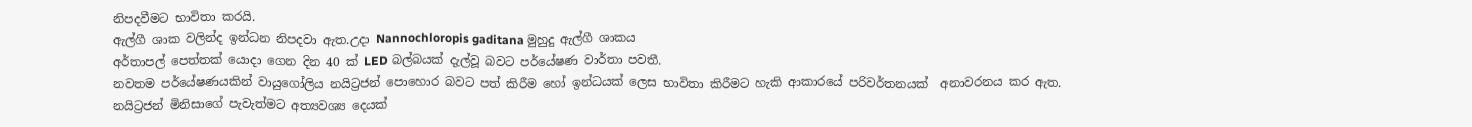නිපදවීමට භාවිතා කරයි.
ඇල්ගී ශාක වලින්ද ඉන්ධන නිපදවා ඇත.උදා Nannochloropis gaditana මුහුදු ඇල්ගී ශාකය
අර්තාපල් පෙත්තක් යොදා ගෙන දින 40 ක් LED බල්බයක් දැල්වූ බවට පර්යේෂණ වාර්තා පවතී.
නවතම පර්යේෂණයකින් වායුගෝලිය නයිට්‍රජන් පොහොර බවට පත් කිරීම හෝ ඉන්ධයක් ලෙස භාවිතා කිරීමට හැකි ආකාරයේ පරිවර්තනයක්  අනාවරනය කර ඇත.
නයිට්‍රජන් මිනිසාගේ පැවැත්මට අත්‍යවශ්‍ය දෙයක්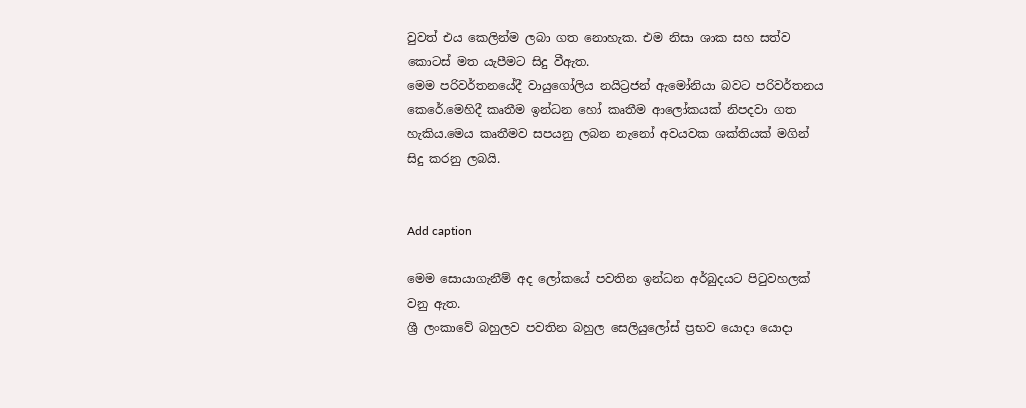වුවත් එය කෙලින්ම ලබා ගත නොහැක. එම නිසා ශාක සහ සත්ව කොටස් මත යැපීමට සිදු වීඇත.
මෙම පරිවර්තනයේදී වායුගෝලිය නයිට්‍රජන් ඇමෝනියා බවට පරිවර්තනය කෙරේ.මෙහිදී කෘතීම ඉන්ධන හෝ කෘතීම ආලෝකයක් නිපදවා ගත හැකිය.මෙය කෘතීමව සපයනු ලබන නැනෝ අවයවක ශක්තියක් මගින් සිදු කරනු ලබයි.


Add caption

මෙම සොයාගැනීම් අද ලෝකයේ පවතින ඉන්ධන අර්බුදයට පිටුවහලක් වනු ඇත.
ශ්‍රී ලංකාවේ බහුලව පවතින බහුල සෙලියුලෝස් ප්‍රභව යොදා යොදා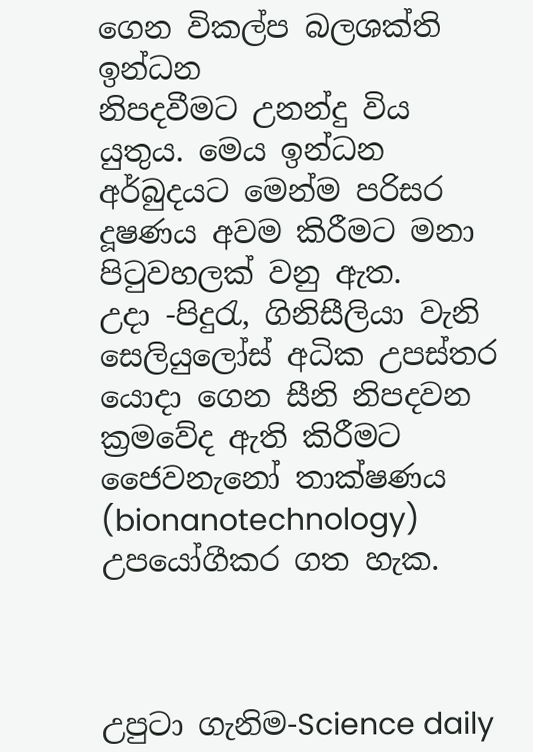ගෙන විකල්ප බලශක්ති ඉන්ධන
නිපදවීමට උනන්දු විය යුතුය. මෙය ඉන්ධන අර්බුදයට මෙන්ම පරිසර දූෂණය අවම කිරීමට මනා පිටුවහලක් වනු ඇත.
උදා -පිදුරැ, ගිනිසීලියා වැනි සෙලියුලෝස් අධික උපස්තර යොදා ගෙන සීනි නිපදවන ක්‍රමවේද ඇති කිරීමට
ජෛවනැනෝ තාක්ෂණය (bionanotechnology) උපයෝගීකර ගත හැක.



උපුටා ගැනිම-Science daily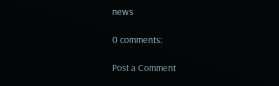news

0 comments:

Post a Comment